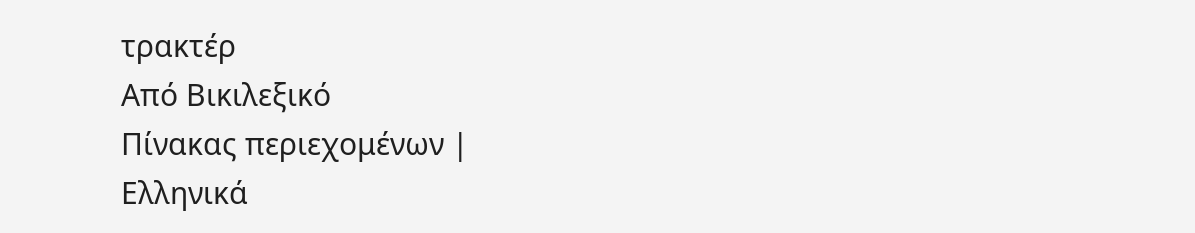τρακτέρ
Από Βικιλεξικό
Πίνακας περιεχομένων |
Ελληνικά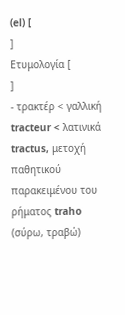(el) [
]
Ετυμολογία [
]
- τρακτέρ < γαλλική tracteur < λατινικά tractus, μετοχή παθητικού παρακειμένου του ρήματος traho (σύρω, τραβώ)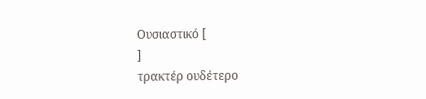Ουσιαστικό [
]
τρακτέρ ουδέτερο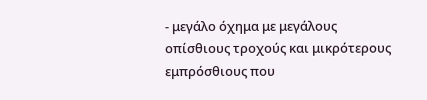- μεγάλο όχημα με μεγάλους οπίσθιους τροχούς και μικρότερους εμπρόσθιους που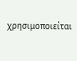χρησιμοποιείται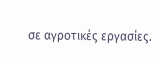σε αγροτικές εργασίες.